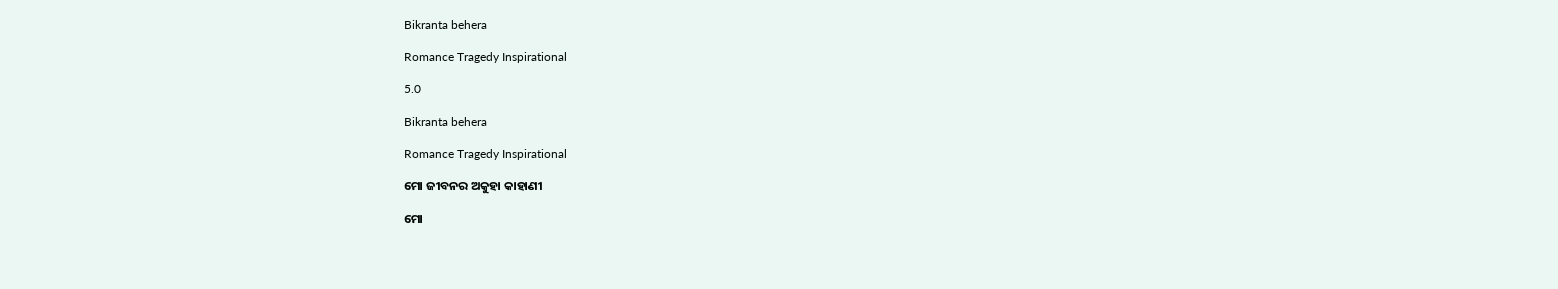Bikranta behera

Romance Tragedy Inspirational

5.0

Bikranta behera

Romance Tragedy Inspirational

ମୋ ଜୀବନର ଅକୁହା କାହାଣୀ

ମୋ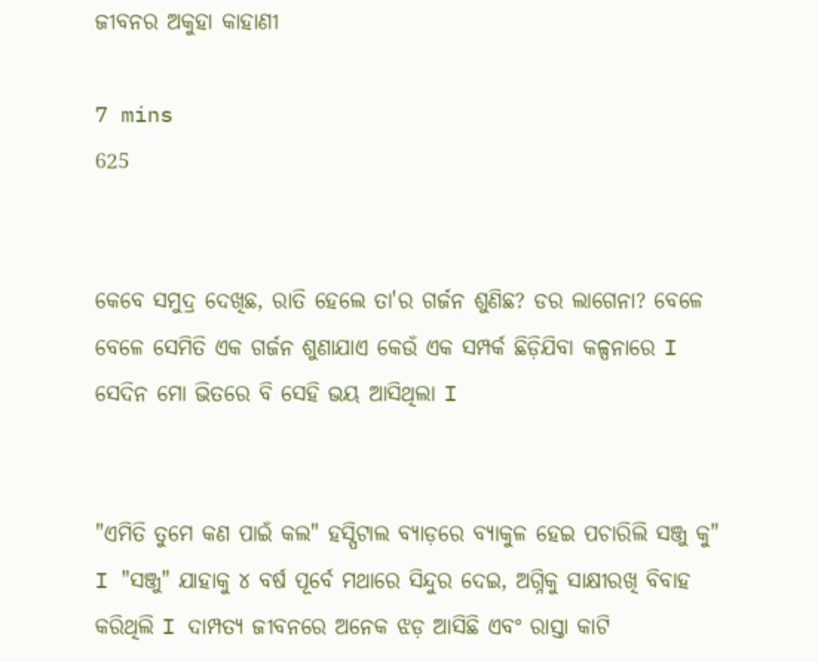ଜୀବନର ଅକୁହା କାହାଣୀ

7 mins
625


କେବେ ସମୁଦ୍ର ଦେଖିଛ, ରାତି ହେଲେ ତା'ର ଗର୍ଜନ ଶୁଣିଛ? ଡର ଲାଗେନା? ବେଳେ ବେଳେ ସେମିତି ଏକ ଗର୍ଜନ ଶୁଣାଯାଏ କେଉଁ ଏକ ସମ୍ପର୍କ ଛିଡ଼ିଯିବା କଳ୍ପନାରେ I ସେଦିନ ମୋ ଭିତରେ ବି ସେହି ଭୟ ଆସିଥିଲା I


"ଏମିତି ତୁମେ କଣ ପାଇଁ କଲ" ହସ୍ପିଟାଲ ବ୍ୟାଡ଼ରେ ବ୍ୟାକୁଳ ହେଇ ପଚାରିଲି ସଞ୍ଜୁ କୁ" I "ସଞ୍ଜୁ" ଯାହାକୁ ୪ ବର୍ଷ ପୂର୍ବେ ମଥାରେ ସିନ୍ଦୁର ଦେଇ, ଅଗ୍ନିକୁ ସାକ୍ଷୀରଖି ବିବାହ କରିଥିଲି I ଦାମ୍ପତ୍ୟ ଜୀବନରେ ଅନେକ ଝଡ଼ ଆସିଛି ଏବଂ ରାସ୍ତା କାଟି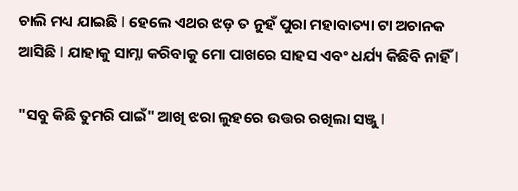ଚାଲି ମଧ୍ୟ ଯାଇଛି I ହେଲେ ଏଥର ଝଡ଼ ତ ନୁହଁ ପୁରା ମହାବାତ୍ୟା ଟା ଅଚାନକ ଆସିଛି I ଯାହାକୁ ସାମ୍ନା କରିବାକୁ ମୋ ପାଖରେ ସାହସ ଏବଂ ଧର୍ଯ୍ୟ କିଛିବି ନାହିଁ I

"ସବୁ କିଛି ତୁମରି ପାଇଁ" ଆଖି ଝରା ଲୁହରେ ଉତ୍ତର ରଖିଲା ସଞ୍ଜୁ I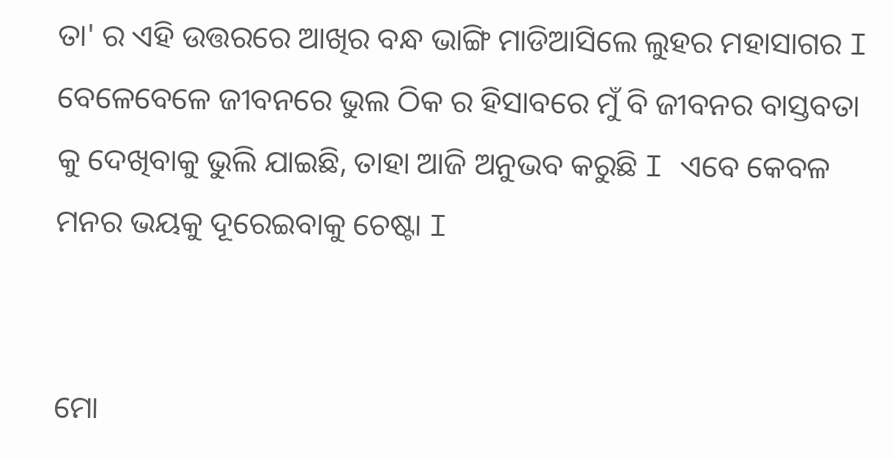ତା' ର ଏହି ଉତ୍ତରରେ ଆଖିର ବନ୍ଧ ଭାଙ୍ଗି ମାଡିଆସିଲେ ଲୁହର ମହାସାଗର I ବେଳେବେଳେ ଜୀବନରେ ଭୁଲ ଠିକ ର ହିସାବରେ ମୁଁ ବି ଜୀବନର ବାସ୍ତବତା କୁ ଦେଖିବାକୁ ଭୁଲି ଯାଇଛି, ତାହା ଆଜି ଅନୁଭବ କରୁଛି I ଏବେ କେବଳ ମନର ଭୟକୁ ଦୂରେଇବାକୁ ଚେଷ୍ଟା I


ମୋ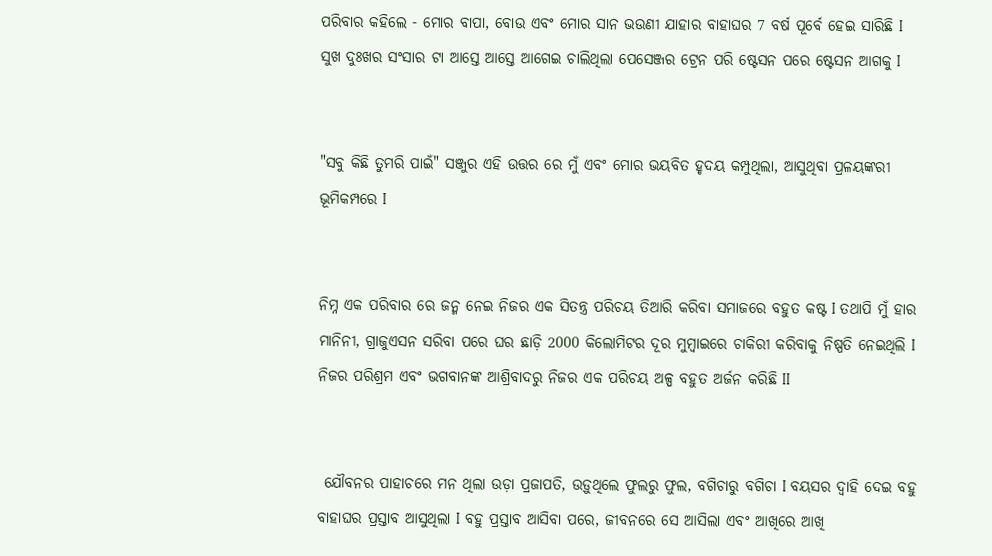ପରିବାର କହିଲେ - ମୋର ବାପା, ବୋଉ ଏବଂ ମୋର ସାନ ଭଉଣୀ ଯାହାର ବାହାଘର 7 ବର୍ଷ ପୂର୍ବେ ହେଇ ସାରିଛି I ସୁଖ ଦୁଃଖର ସଂସାର ଟା ଆସ୍ତେ ଆସ୍ତେ ଆଗେଇ ଚାଲିଥିଲା ପେସେଞ୍ଜର ଟ୍ରେନ ପରି ଷ୍ଟେସନ ପରେ ଷ୍ଟେସନ ଆଗକୁ I


"ସବୁ କିଛି ତୁମରି ପାଇଁ" ସଞ୍ଜୁର ଏହି ଉତ୍ତର ରେ ମୁଁ ଏବଂ ମୋର ଭୟବିତ ହୃଦୟ କମ୍ପୁଥିଲା, ଆସୁଥିବା ପ୍ରଳୟଙ୍କରୀ ଭୂମିକମ୍ପରେ I


ନିମ୍ନ ଏକ ପରିବାର ରେ ଜନ୍ମ ନେଇ ନିଜର ଏକ ସିତନ୍ତ୍ର ପରିଚୟ ତିଆରି କରିବା ସମାଜରେ ବହୁତ କଷ୍ଟ I ତଥାପି ମୁଁ ହାର ମାନିନୀ, ଗ୍ରାଜୁଏସନ ସରିବା ପରେ ଘର ଛାଡ଼ି 2000 କିଲୋମିଟର ଦୂର ମୁମ୍ବାଇରେ ଚାକିରୀ କରିବାକୁ ନିଷ୍ପତି ନେଇଥିଲି I ନିଜର ପରିଶ୍ରମ ଏବଂ ଭଗବାନଙ୍କ ଆଶ୍ରିବାଦରୁ ନିଜର ଏକ ପରିଚୟ ଅଳ୍ପ ବହୁତ ଅର୍ଜନ କରିଛି II


 ଯୌବନର ପାହାଚରେ ମନ ଥିଲା ଉଡ଼ା ପ୍ରଜାପତି, ଉଡ଼ୁଥିଲେ ଫୁଲରୁ ଫୁଲ, ବଗିଚାରୁ ବଗିଚା I ବୟସର ଦ୍ୱାହି ଦେଇ ବହୁ ବାହାଘର ପ୍ରସ୍ତାବ ଆସୁଥିଲା I ବହୁ ପ୍ରସ୍ତାବ ଆସିବା ପରେ, ଜୀବନରେ ସେ ଆସିଲା ଏବଂ ଆଖିରେ ଆଖି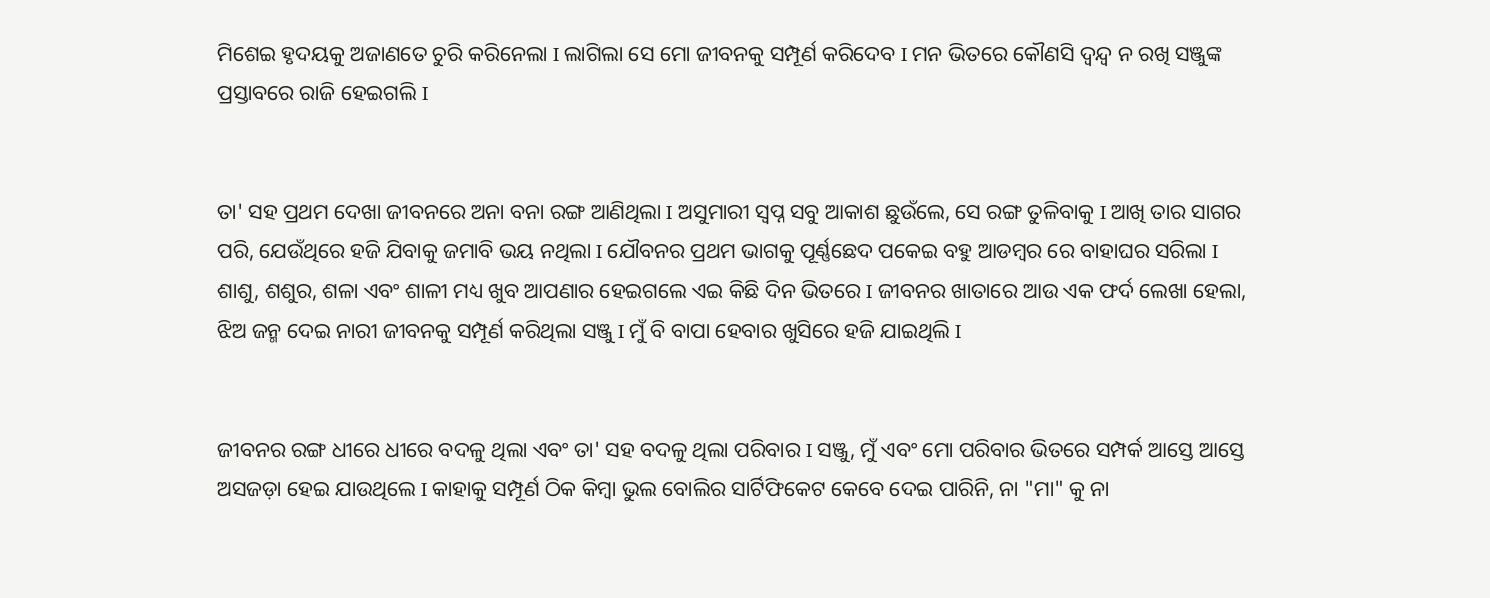ମିଶେଇ ହୃଦୟକୁ ଅଜାଣତେ ଚୁରି କରିନେଲା I ଲାଗିଲା ସେ ମୋ ଜୀବନକୁ ସମ୍ପୂର୍ଣ କରିଦେବ I ମନ ଭିତରେ କୌଣସି ଦ୍ୱନ୍ଦ୍ୱ ନ ରଖି ସଞ୍ଜୁଙ୍କ ପ୍ରସ୍ତାବରେ ରାଜି ହେଇଗଲି I


ତା' ସହ ପ୍ରଥମ ଦେଖା ଜୀବନରେ ଅନା ବନା ରଙ୍ଗ ଆଣିଥିଲା I ଅସୁମାରୀ ସ୍ବପ୍ନ ସବୁ ଆକାଶ ଛୁଉଁଲେ, ସେ ରଙ୍ଗ ତୁଳିବାକୁ I ଆଖି ତାର ସାଗର ପରି, ଯେଉଁଥିରେ ହଜି ଯିବାକୁ ଜମାବି ଭୟ ନଥିଲା I ଯୌବନର ପ୍ରଥମ ଭାଗକୁ ପୂର୍ଣ୍ଣଛେଦ ପକେଇ ବହୁ ଆଡମ୍ବର ରେ ବାହାଘର ସରିଲା I ଶାଶୁ, ଶଶୁର, ଶଳା ଏବଂ ଶାଳୀ ମଧ୍ୟ ଖୁବ ଆପଣାର ହେଇଗଲେ ଏଇ କିଛି ଦିନ ଭିତରେ I ଜୀବନର ଖାତାରେ ଆଉ ଏକ ଫର୍ଦ ଲେଖା ହେଲା, ଝିଅ ଜନ୍ମ ଦେଇ ନାରୀ ଜୀବନକୁ ସମ୍ପୂର୍ଣ କରିଥିଲା ସଞ୍ଜୁ I ମୁଁ ବି ବାପା ହେବାର ଖୁସିରେ ହଜି ଯାଇଥିଲି I


ଜୀବନର ରଙ୍ଗ ଧୀରେ ଧୀରେ ବଦଳୁ ଥିଲା ଏବଂ ତା' ସହ ବଦଳୁ ଥିଲା ପରିବାର I ସଞ୍ଜୁ, ମୁଁ ଏବଂ ମୋ ପରିବାର ଭିତରେ ସମ୍ପର୍କ ଆସ୍ତେ ଆସ୍ତେ ଅସଜଡ଼ା ହେଇ ଯାଉଥିଲେ I କାହାକୁ ସମ୍ପୂର୍ଣ ଠିକ କିମ୍ବା ଭୁଲ ବୋଲିର ସାର୍ଟିଫିକେଟ କେବେ ଦେଇ ପାରିନି, ନା "ମା" କୁ ନା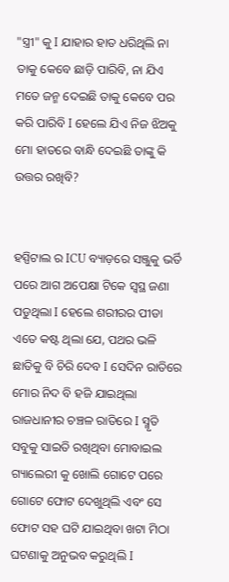"ସ୍ତ୍ରୀ" କୁ I ଯାହାର ହାତ ଧରିଥିଲି ନା ତାକୁ କେବେ ଛାଡ଼ି ପାରିବି, ନା ଯିଏ ମତେ ଜନ୍ମ ଦେଇଛି ତାକୁ କେବେ ପର କରି ପାରିବି I ହେଲେ ଯିଏ ନିଜ ଝିଅକୁ ମୋ ହାତରେ ବାନ୍ଧି ଦେଇଛି ତାଙ୍କୁ କି ଉତ୍ତର ରଖିବି?


ହସ୍ପିଟାଲ ର ICU ବ୍ୟାଡ଼ରେ ସଞ୍ଜୁକୁ ଭର୍ତି ପରେ ଆଗ ଅପେକ୍ଷା ଟିକେ ସ୍ଵସ୍ଥ ଜଣା ପଡୁଥିଲା I ହେଲେ ଶରୀରର ପୀଡା ଏତେ କଷ୍ଟ ଥିଲା ଯେ, ପଥର ଭଳି ଛାତିକୁ ବି ଚିରି ଦେବ I ସେଦିନ ରାତିରେ ମୋର ନିଦ ବି ହଜି ଯାଇଥିଲା ରାଜଧାନୀର ଚଞ୍ଚଳ ରାତିରେ I ସ୍ମୃତି ସବୁକୁ ସାଇତି ରଖିଥିବା ମୋବାଇଲ ଗ୍ୟାଲେରୀ କୁ ଖୋଲି ଗୋଟେ ପରେ ଗୋଟେ ଫୋଟ ଦେଖୁଥିଲି ଏବଂ ସେ ଫୋଟ ସହ ଘଟି ଯାଇଥିବା ଖଟା ମିଠା ଘଟଣାକୁ ଅନୁଭବ କରୁଥିଲି I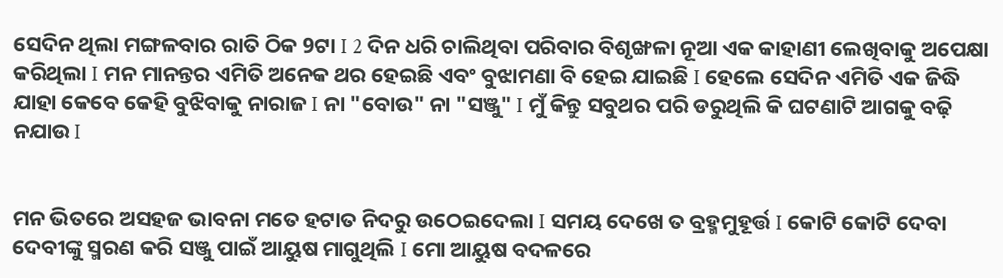ସେଦିନ ଥିଲା ମଙ୍ଗଳବାର ରାତି ଠିକ 9ଟା I 2 ଦିନ ଧରି ଚାଲିଥିବା ପରିବାର ବିଶୃଙ୍ଖଳା ନୂଆ ଏକ କାହାଣୀ ଲେଖିବାକୁ ଅପେକ୍ଷା କରିଥିଲା I ମନ ମାନନ୍ତର ଏମିତି ଅନେକ ଥର ହେଇଛି ଏବଂ ବୁଝାମଣା ବି ହେଇ ଯାଇଛି I ହେଲେ ସେଦିନ ଏମିତି ଏକ ଜିଦ୍ଧି ଯାହା କେବେ କେହି ବୁଝିବାକୁ ନାରାଜ I ନା "ବୋଉ" ନା "ସଞ୍ଜୁ" I ମୁଁ କିନ୍ତୁ ସବୁଥର ପରି ଡରୁଥିଲି କି ଘଟଣାଟି ଆଗକୁ ବଢ଼ି ନଯାଉ I


ମନ ଭିତରେ ଅସହଜ ଭାବନା ମତେ ହଟାତ ନିଦରୁ ଉଠେଇଦେଲା I ସମୟ ଦେଖେ ତ ବ୍ରହ୍ମମୁହୂର୍ତ୍ତ I କୋଟି କୋଟି ଦେବା ଦେବୀଙ୍କୁ ସ୍ମରଣ କରି ସଞ୍ଜୁ ପାଇଁ ଆୟୁଷ ମାଗୁଥିଲି I ମୋ ଆୟୁଷ ବଦଳରେ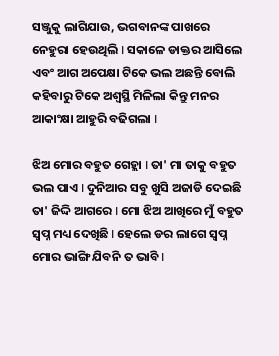ସଞ୍ଜୁକୁ ଲାଗିଯାଉ, ଭଗବାନଙ୍କ ପାଖରେ ନେହୁରା ହେଉଥିଲି I ସକାଳେ ଡାକ୍ତର ଆସିଲେ ଏବଂ ଆଗ ଅପେକ୍ଷା ଟିକେ ଭଲ ଅଛନ୍ତି ବୋଲି କହିବାରୁ ଟିକେ ଅଶ୍ୱସ୍ଥି ମିଳିଲା କିନ୍ତୁ ମନର ଆକାଂକ୍ଷା ଆହୁରି ବଢିଗଲା I

ଝିଅ ମୋର ବହୁତ ଗେହ୍ଲା I ତା' ମା ତାକୁ ବହୁତ ଭଲ ପାଏ I ଦୁନିଆର ସବୁ ଖୁସି ଅଜାଡି ଦେଇଛି ତା' ଜିଦ୍ଦି ଆଗରେ I ମୋ ଝିଅ ଆଖିରେ ମୁଁ ବହୁତ ସ୍ବପ୍ନ ମଧ୍ୟ ଦେଖିଛି I ହେଲେ ଡର ଲାଗେ ସ୍ବପ୍ନ ମୋର ଭାଙ୍ଗି ଯିବନି ତ ଭାବି I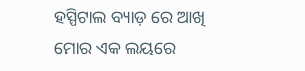ହସ୍ପିଟାଲ ବ୍ୟାଡ଼ ରେ ଆଖି ମୋର ଏକ ଲୟରେ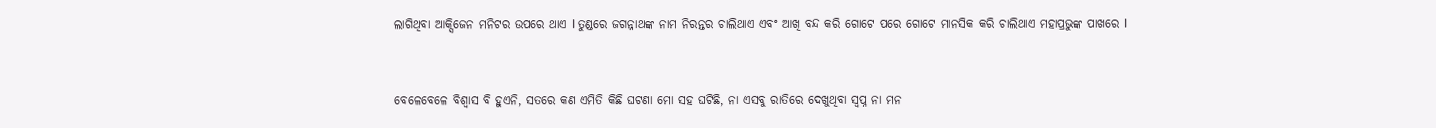ଲାଗିଥିବା ଆକ୍ସିଜେନ ମନିଟର ଉପରେ ଥାଏ I ତୁଣ୍ଡରେ ଜଗନ୍ନାଥଙ୍କ ନାମ ନିରନ୍ତର ଚାଲିଥାଏ ଏବଂ ଆଖି ବନ୍ଦ କରି ଗୋଟେ ପରେ ଗୋଟେ ମାନସିକ କରି ଚାଲିଥାଏ ମହାପ୍ରଭୁଙ୍କ ପାଖରେ I


ବେଳେବେଳେ ବିଶ୍ୱାସ ବି ହୁଏନି, ସତରେ କଣ ଏମିତି କିଛି ଘଟଣା ମୋ ସହ ଘଟିଛି, ନା ଏସବୁ ରାତିରେ ଦେଖୁଥିବା ସ୍ବପ୍ନ ନା ମନ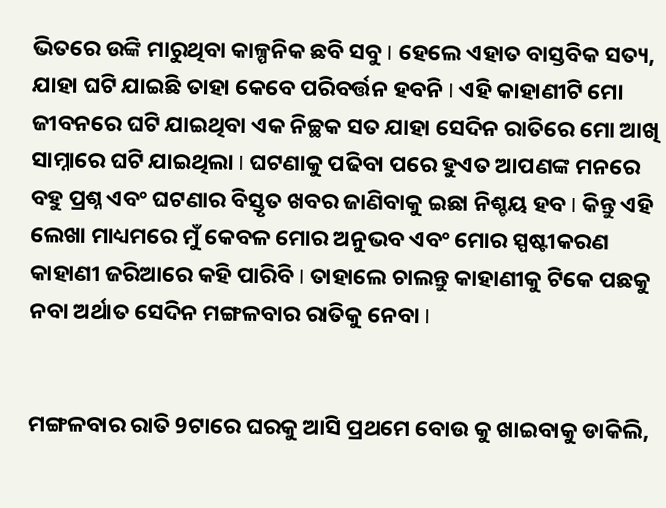ଭିତରେ ଉଙ୍କି ମାରୁଥିବା କାଳ୍ପନିକ ଛବି ସବୁ I ହେଲେ ଏହାତ ବାସ୍ତବିକ ସତ୍ୟ, ଯାହା ଘଟି ଯାଇଛି ତାହା କେବେ ପରିବର୍ତ୍ତନ ହବନି I ଏହି କାହାଣୀଟି ମୋ ଜୀବନରେ ଘଟି ଯାଇଥିବା ଏକ ନିଚ୍ଛକ ସତ ଯାହା ସେଦିନ ରାତିରେ ମୋ ଆଖି ସାମ୍ନାରେ ଘଟି ଯାଇଥିଲା I ଘଟଣାକୁ ପଢିବା ପରେ ହୁଏତ ଆପଣଙ୍କ ମନରେ ବହୁ ପ୍ରଶ୍ନ ଏବଂ ଘଟଣାର ବିସ୍ତୃତ ଖବର ଜାଣିବାକୁ ଇଛା ନିଶ୍ଚୟ ହବ I କିନ୍ତୁ ଏହି ଲେଖା ମାଧ୍ୟମରେ ମୁଁ କେବଳ ମୋର ଅନୁଭବ ଏବଂ ମୋର ସ୍ପଷ୍ଟୀକରଣ କାହାଣୀ ଜରିଆରେ କହି ପାରିବି I ତାହାଲେ ଚାଲନ୍ତୁ କାହାଣୀକୁ ଟିକେ ପଛକୁ ନବା ଅର୍ଥାତ ସେଦିନ ମଙ୍ଗଳବାର ରାତିକୁ ନେବା I


ମଙ୍ଗଳବାର ରାତି 9ଟାରେ ଘରକୁ ଆସି ପ୍ରଥମେ ବୋଉ କୁ ଖାଇବାକୁ ଡାକିଲି,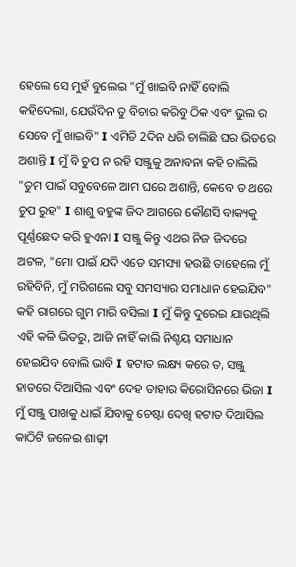ହେଲେ ସେ ମୁହଁ ବୁଲେଇ "ମୁଁ ଖାଇବି ନାହିଁ ବୋଲି କହିଦେଲା, ଯେଉଁଦିନ ତୁ ବିଚାର କରିବୁ ଠିକ ଏବଂ ଭୁଲ ର ସେବେ ମୁଁ ଖାଇବି" I ଏମିତି 2ଦିନ ଧରି ଚାଲିଛି ଘର ଭିତରେ ଅଶାନ୍ତି I ମୁଁ ବି ଚୁପ ନ ରହି ସଞ୍ଜୁକୁ ଅନାବନା କହି ଚାଲିଲି "ତୁମ ପାଇଁ ସବୁବେଳେ ଆମ ଘରେ ଅଶାନ୍ତି, କେବେ ତ ଥରେ ଚୁପ ରୁହ" I ଶାଶୁ ବହୁଙ୍କ ଜିଦ ଆଗରେ କୌଣସି ବାକ୍ୟକୁ ପୂର୍ଣ୍ଣଛେଦ କରି ହୁଏନା I ସଞ୍ଜୁ କିନ୍ତୁ ଏଥର ନିଜ ଜିଦରେ ଅଟଳ, "ମୋ ପାଇଁ ଯଦି ଏତେ ସମସ୍ୟା ହଉଛି ତାହେଲେ ମୁଁ ରହିବିନି, ମୁଁ ମରିଗଲେ ସବୁ ସମସ୍ୟାର ସମାଧାନ ହେଇଯିବ" କହି ରାଗରେ ଗୁମ ମାରି ବସିଲା I ମୁଁ କିନ୍ତୁ ଦୁରେଇ ଯାଉଥିଲି ଏହି କଳି ଭିତରୁ, ଆଜି ନାହିଁ କାଲି ନିଶ୍ଚୟ ସମାଧାନ ହେଇଯିବ ବୋଲି ଭାବି I ହଟାତ ଲକ୍ଷ୍ୟ କରେ ତ, ସଞ୍ଜୁ ହାତରେ ଦିଆସିଲ ଏବଂ ଦେହ ତାହାର କିରୋସିନରେ ଭିଜା I ମୁଁ ସଞ୍ଜୁ ପାଖକୁ ଧାଇଁ ଯିବାକୁ ଚେଷ୍ଟା ଦେଖି ହଟାତ ଦିଆସିଲ କାଠିଟି ଜଳେଇ ଶାଢ଼ୀ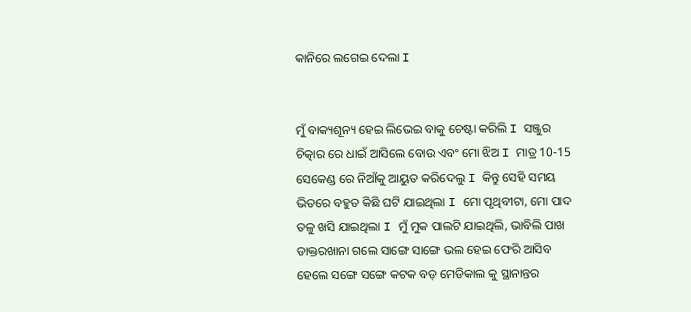କାନିରେ ଲଗେଇ ଦେଲା I


ମୁଁ ବାକ୍ୟଶୂନ୍ୟ ହେଇ ଲିଭେଇ ବାକୁ ଚେଷ୍ଟା କରିଲି I ସଞ୍ଜୁର ଚିତ୍କାର ରେ ଧାଇଁ ଆସିଲେ ବୋଉ ଏବଂ ମୋ ଝିଅ I ମାତ୍ର 10-15 ସେକେଣ୍ଡ ରେ ନିଆଁକୁ ଆୟୁତ କରିଦେଲୁ I କିନ୍ତୁ ସେହି ସମୟ ଭିତରେ ବହୁତ କିଛି ଘଟି ଯାଇଥିଲା I ମୋ ପୃଥିବୀଟା, ମୋ ପାଦ ତଳୁ ଖସି ଯାଇଥିଲା I ମୁଁ ମୁକ ପାଲଟି ଯାଇଥିଲି, ଭାବିଲି ପାଖ ଡାକ୍ତରଖାନା ଗଲେ ସାଙ୍ଗେ ସାଙ୍ଗେ ଭଲ ହେଇ ଫେରି ଆସିବ ହେଲେ ସଙ୍ଗେ ସଙ୍ଗେ କଟକ ବଡ଼ ମେଡିକାଲ କୁ ସ୍ଥାନାନ୍ତର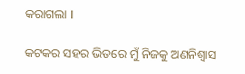କରାଗଲା I

କଟକର ସହର ଭିତରେ ମୁଁ ନିଜକୁ ଅଣନିଶ୍ୱାସ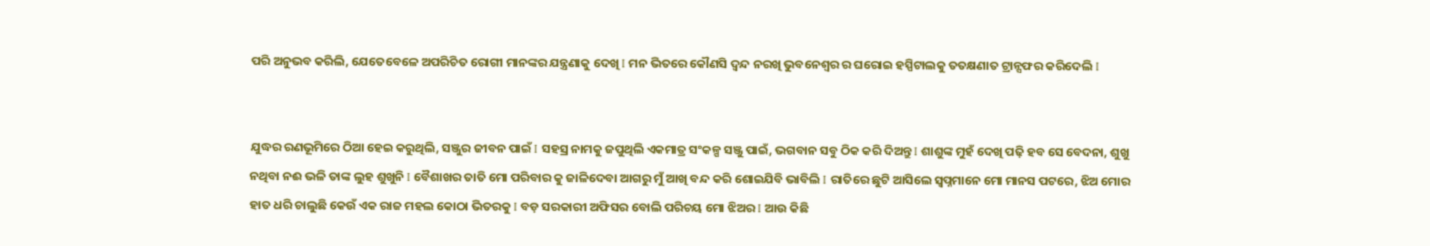ପରି ଅନୁଭବ କରିଲି, ଯେତେବେଳେ ଅପରିଚିତ ରୋଗୀ ମାନଙ୍କର ଯନ୍ତ୍ରଣାକୁ ଦେଖି I ମନ ଭିତରେ କୌଣସି ଦ୍ୱନ୍ଦ ନରଖି ଭୁବନେଶ୍ୱର ର ଘରୋଇ ହସ୍ପିଟାଲକୁ ତତକ୍ଷଣାତ ଟ୍ରାନ୍ସଫର କରିଦେଲି I


ଯୁଦ୍ଧର ରଣଭୂମିରେ ଠିଆ ହେଇ କରୁଥିଲି, ସଞ୍ଜୁର ଜୀବନ ପାଇଁ I ସହସ୍ର ନାମକୁ ଜପୁଥିଲି ଏକମାତ୍ର ସଂକଳ୍ପ ସଞ୍ଜୁ ପାଇଁ, ଭଗବାନ ସବୁ ଠିକ କରି ଦିଅନ୍ତୁ I ଶାଶୁଙ୍କ ମୁହଁ ଦେଖି ପଢ଼ି ହବ ସେ ବେଦନା, ଶୁଖୁ ନଥିବା ନଈ ଭଳି ତାଙ୍କ ଲୁହ ଶୁଖୁନି I ବୈଶାଖର ତାତି ମୋ ପରିବାର କୁ ଜାଳିଦେବା ଆଗରୁ ମୁଁ ଆଖି ବନ୍ଦ କରି ଶୋଇଯିବି ଭାବିଲି I ରାତିରେ ଛୁଟି ଆସିଲେ ସ୍ବପ୍ନମାନେ ମୋ ମାନସ ପଟରେ, ଝିଅ ମୋର ହାତ ଧରି ଚାଲୁଛି କେଉଁ ଏକ ରାଜ ମହଲ କୋଠା ଭିତରକୁ I ବଡ଼ ସରକାରୀ ଅଫିସର ବୋଲି ପରିଚୟ ମୋ ଝିଅର I ଆଉ କିଛି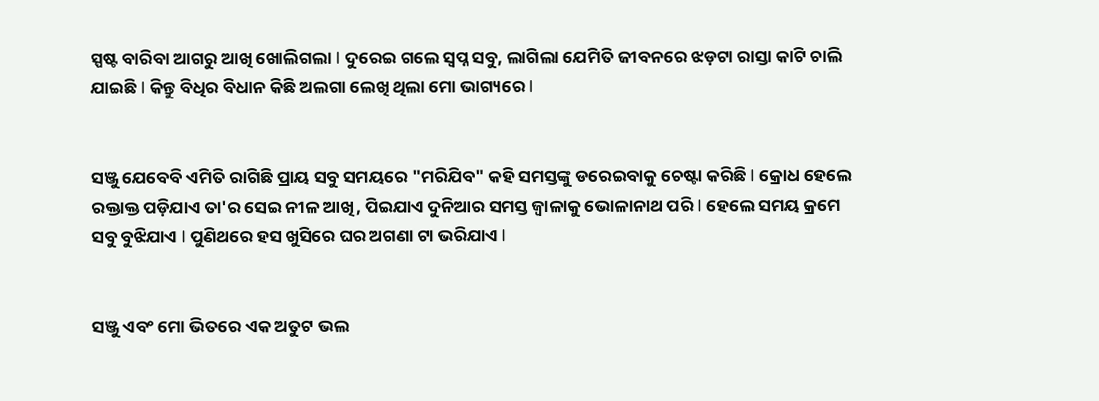ସ୍ପଷ୍ଟ ବାରିବା ଆଗରୁ ଆଖି ଖୋଲିଗଲା I ଦୁରେଇ ଗଲେ ସ୍ବପ୍ନ ସବୁ, ଲାଗିଲା ଯେମିତି ଜୀବନରେ ଝଡ଼ଟା ରାସ୍ତା କାଟି ଚାଲି ଯାଇଛି I କିନ୍ତୁ ବିଧିର ବିଧାନ କିଛି ଅଲଗା ଲେଖି ଥିଲା ମୋ ଭାଗ୍ୟରେ I


ସଞ୍ଜୁ ଯେବେବି ଏମିତି ରାଗିଛି ପ୍ରାୟ ସବୁ ସମୟରେ "ମରିଯିବ" କହି ସମସ୍ତଙ୍କୁ ଡରେଇବାକୁ ଚେଷ୍ଟା କରିଛି I କ୍ରୋଧ ହେଲେ ରକ୍ତାକ୍ତ ପଡ଼ିଯାଏ ତା'ର ସେଇ ନୀଳ ଆଖି, ପିଇଯାଏ ଦୁନିଆର ସମସ୍ତ ଜ୍ୱାଳାକୁ ଭୋଳାନାଥ ପରି I ହେଲେ ସମୟ କ୍ରମେ ସବୁ ବୁଝିଯାଏ I ପୁଣିଥରେ ହସ ଖୁସିରେ ଘର ଅଗଣା ଟା ଭରିଯାଏ I


ସଞ୍ଜୁ ଏବଂ ମୋ ଭିତରେ ଏକ ଅତୁଟ ଭଲ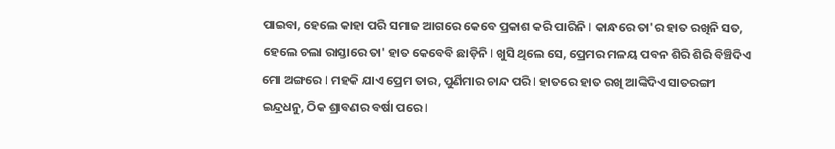ପାଇବା, ହେଲେ କାହା ପରି ସମାଜ ଆଗରେ କେବେ ପ୍ରକାଶ କରି ପାରିନି I କାନ୍ଧରେ ତା'ର ହାତ ରଖିନି ସତ, ହେଲେ ଚଲା ରାସ୍ତାରେ ତା' ହାତ କେବେବି ଛାଡ଼ିନି I ଖୁସି ଥିଲେ ସେ, ପ୍ରେମର ମଳୟ ପବନ ଶିରି ଶିରି ବିଞ୍ଚିଦିଏ ମୋ ଅଙ୍ଗରେ I ମହକି ଯାଏ ପ୍ରେମ ତାର, ପୁର୍ଣିମାର ଚାନ୍ଦ ପରି I ହାତରେ ହାତ ରଖି ଆଙ୍କିଦିଏ ସାତରଙ୍ଗୀ ଇନ୍ଦ୍ରଧନୁ, ଠିକ ଶ୍ରାବଣର ବର୍ଷା ପରେ I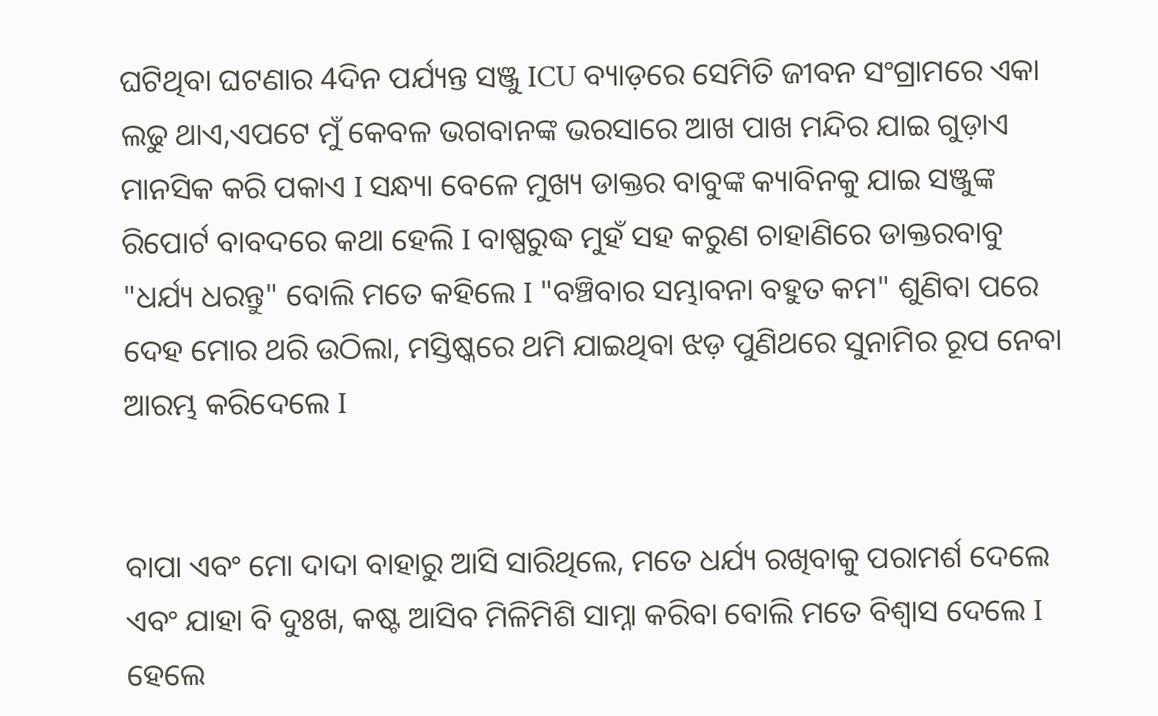ଘଟିଥିବା ଘଟଣାର 4ଦିନ ପର୍ଯ୍ୟନ୍ତ ସଞ୍ଜୁ ICU ବ୍ୟାଡ଼ରେ ସେମିତି ଜୀବନ ସଂଗ୍ରାମରେ ଏକା ଲଢୁ ଥାଏ,ଏପଟେ ମୁଁ କେବଳ ଭଗବାନଙ୍କ ଭରସାରେ ଆଖ ପାଖ ମନ୍ଦିର ଯାଇ ଗୁଡ଼ାଏ ମାନସିକ କରି ପକାଏ I ସନ୍ଧ୍ୟା ବେଳେ ମୁଖ୍ୟ ଡାକ୍ତର ବାବୁଙ୍କ କ୍ୟାବିନକୁ ଯାଇ ସଞ୍ଜୁଙ୍କ ରିପୋର୍ଟ ବାବଦରେ କଥା ହେଲି I ବାଷ୍ପରୁଦ୍ଧ ମୁହଁ ସହ କରୁଣ ଚାହାଣିରେ ଡାକ୍ତରବାବୁ "ଧର୍ଯ୍ୟ ଧରନ୍ତୁ" ବୋଲି ମତେ କହିଲେ I "ବଞ୍ଚିବାର ସମ୍ଭାବନା ବହୁତ କମ" ଶୁଣିବା ପରେ ଦେହ ମୋର ଥରି ଉଠିଲା, ମସ୍ତିଷ୍କରେ ଥମି ଯାଇଥିବା ଝଡ଼ ପୁଣିଥରେ ସୁନାମିର ରୂପ ନେବା ଆରମ୍ଭ କରିଦେଲେ I


ବାପା ଏବଂ ମୋ ଦାଦା ବାହାରୁ ଆସି ସାରିଥିଲେ, ମତେ ଧର୍ଯ୍ୟ ରଖିବାକୁ ପରାମର୍ଶ ଦେଲେ ଏବଂ ଯାହା ବି ଦୁଃଖ, କଷ୍ଟ ଆସିବ ମିଳିମିଶି ସାମ୍ନା କରିବା ବୋଲି ମତେ ବିଶ୍ୱାସ ଦେଲେ I ହେଲେ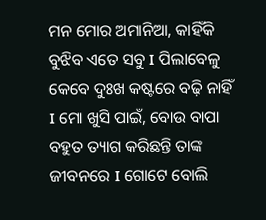ମନ ମୋର ଅମାନିଆ, କାହିଁକି ବୁଝିବ ଏତେ ସବୁ I ପିଲାବେଳୁ କେବେ ଦୁଃଖ କଷ୍ଟରେ ବଢ଼ି ନାହିଁ I ମୋ ଖୁସି ପାଇଁ, ବୋଉ ବାପା ବହୁତ ତ୍ୟାଗ କରିଛନ୍ତି ତାଙ୍କ ଜୀବନରେ I ଗୋଟେ ବୋଲି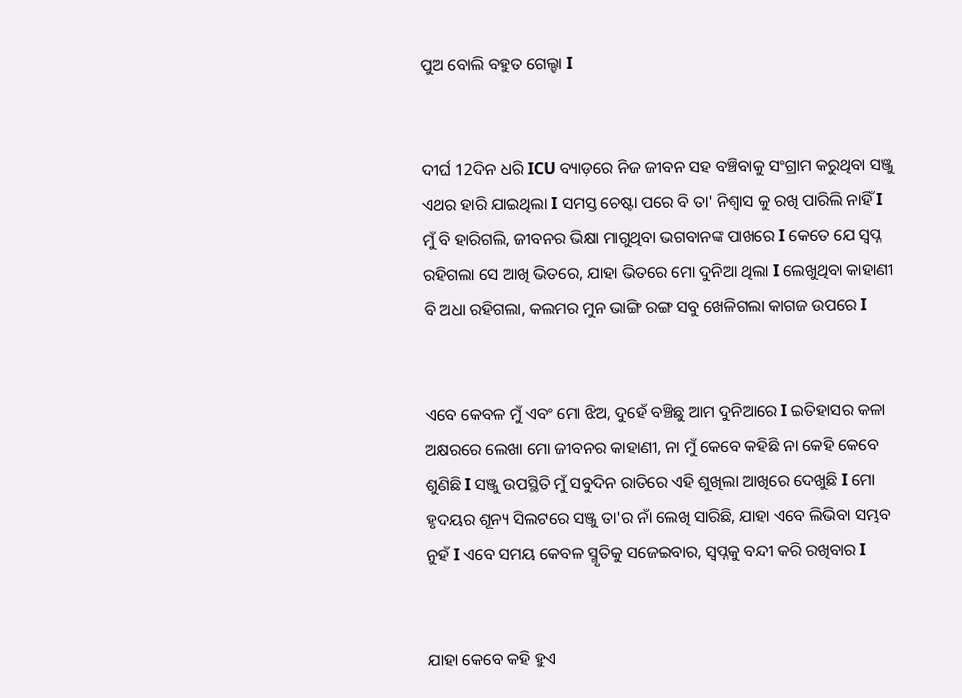ପୁଅ ବୋଲି ବହୁତ ଗେଲ୍ହା I


ଦୀର୍ଘ 12ଦିନ ଧରି ICU ବ୍ୟାଡ଼ରେ ନିଜ ଜୀବନ ସହ ବଞ୍ଚିବାକୁ ସଂଗ୍ରାମ କରୁଥିବା ସଞ୍ଜୁ ଏଥର ହାରି ଯାଇଥିଲା I ସମସ୍ତ ଚେଷ୍ଟା ପରେ ବି ତା' ନିଶ୍ୱାସ କୁ ରଖି ପାରିଲି ନାହିଁ I ମୁଁ ବି ହାରିଗଲି, ଜୀବନର ଭିକ୍ଷା ମାଗୁଥିବା ଭଗବାନଙ୍କ ପାଖରେ I କେତେ ଯେ ସ୍ବପ୍ନ ରହିଗଲା ସେ ଆଖି ଭିତରେ, ଯାହା ଭିତରେ ମୋ ଦୁନିଆ ଥିଲା I ଲେଖୁଥିବା କାହାଣୀ ବି ଅଧା ରହିଗଲା, କଲମର ମୁନ ଭାଙ୍ଗି ରଙ୍ଗ ସବୁ ଖେଳିଗଲା କାଗଜ ଉପରେ I


ଏବେ କେବଳ ମୁଁ ଏବଂ ମୋ ଝିଅ, ଦୁହେଁ ବଞ୍ଚିଛୁ ଆମ ଦୁନିଆରେ I ଇତିହାସର କଳା ଅକ୍ଷରରେ ଲେଖା ମୋ ଜୀବନର କାହାଣୀ, ନା ମୁଁ କେବେ କହିଛି ନା କେହି କେବେ ଶୁଣିଛି I ସଞ୍ଜୁ ଉପସ୍ଥିତି ମୁଁ ସବୁଦିନ ରାତିରେ ଏହି ଶୁଖିଲା ଆଖିରେ ଦେଖୁଛି I ମୋ ହୃଦୟର ଶୂନ୍ୟ ସିଲଟରେ ସଞ୍ଜୁ ତା'ର ନାଁ ଲେଖି ସାରିଛି, ଯାହା ଏବେ ଲିଭିବା ସମ୍ଭବ ନୁହଁ I ଏବେ ସମୟ କେବଳ ସ୍ମୃତିକୁ ସଜେଇବାର, ସ୍ବପ୍ନକୁ ବନ୍ଦୀ କରି ରଖିବାର I


ଯାହା କେବେ କହି ହୁଏ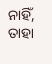ନାହିଁ, ତାହା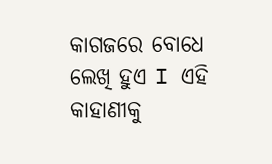କାଗଜରେ ବୋଧେ ଲେଖି ହୁଏ I ଏହି କାହାଣୀକୁ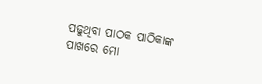ପଢୁଥିବା ପାଠକ ପାଠିକାଙ୍କ ପାଖରେ ମୋ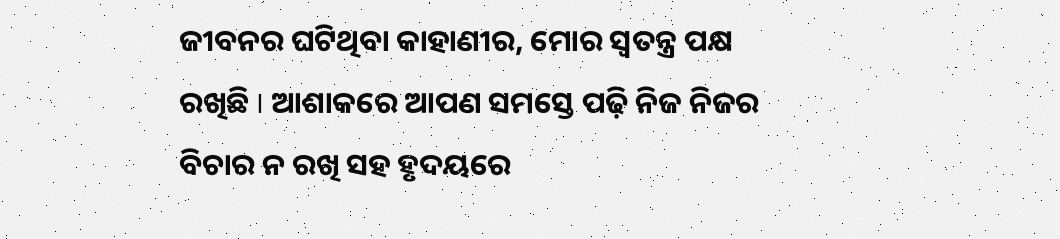ଜୀବନର ଘଟିଥିବା କାହାଣୀର, ମୋର ସ୍ୱତନ୍ତ୍ର ପକ୍ଷ ରଖିଛି I ଆଶାକରେ ଆପଣ ସମସ୍ତେ ପଢ଼ି ନିଜ ନିଜର ବିଚାର ନ ରଖି ସହ ହୃଦୟରେ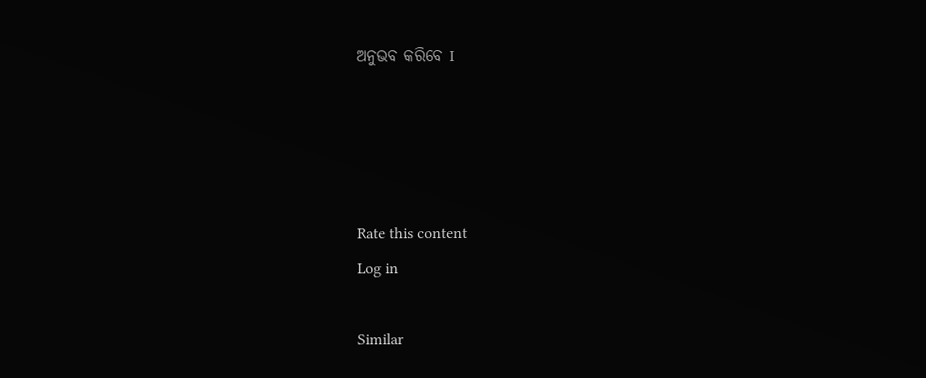ଅନୁଭବ କରିବେ I




Rate this content
Log in

Similar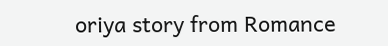oriya story from Romance